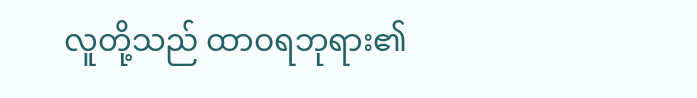လူတို့သည် ထာဝရဘုရား၏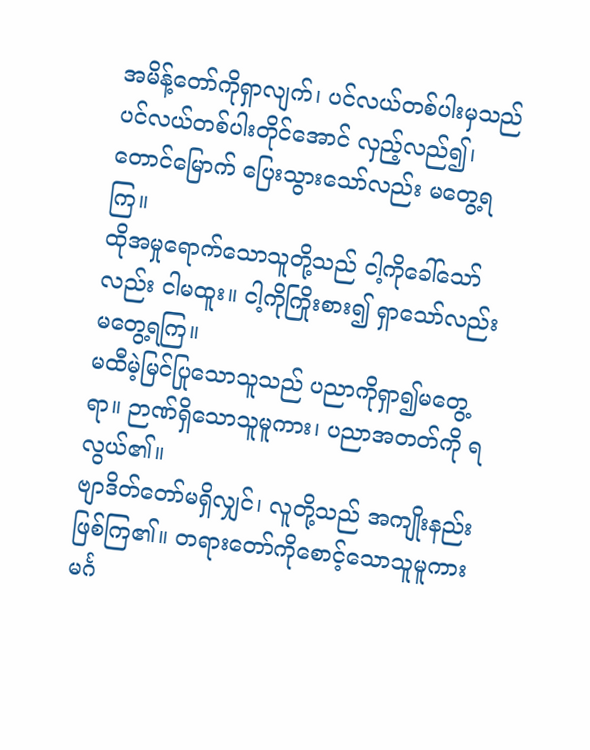အမိန့်တော်ကိုရှာလျက်၊ ပင်လယ်တစ်ပါးမှသည် ပင်လယ်တစ်ပါးတိုင်အောင် လှည့်လည်၍၊ တောင်မြောက် ပြေးသွားသော်လည်း မတွေ့ရကြ။
ထိုအမှုရောက်သောသူတို့သည် ငါ့ကိုခေါ်သော်လည်း ငါမထူး။ ငါ့ကိုကြိုးစား၍ ရှာသော်လည်း မတွေ့ရကြ။
မထီမဲ့မြင်ပြုသောသူသည် ပညာကိုရှာ၍မတွေ့ရာ။ ဉာဏ်ရှိသောသူမူကား၊ ပညာအတတ်ကို ရလွယ်၏။
ဗျာဒိတ်တော်မရှိလျှင်၊ လူတို့သည် အကျိုးနည်း ဖြစ်ကြ၏။ တရားတော်ကိုစောင့်သောသူမူကား မင်္ဂ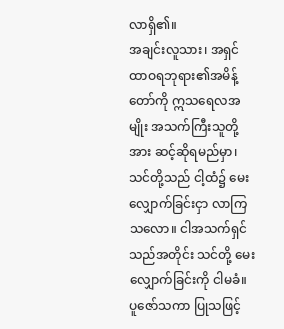လာရှိ၏။
အချင်းလူသား၊ အရှင်ထာဝရဘုရား၏အမိန့်တော်ကို ဣသရေလအမျိုး အသက်ကြီးသူတို့အား ဆင့်ဆိုရမည်မှာ၊ သင်တို့သည် ငါ့ထံ၌ မေးလျှောက်ခြင်းငှာ လာကြသလော။ ငါအသက်ရှင်သည်အတိုင်း သင်တို့ မေးလျှောက်ခြင်းကို ငါမခံ။
ပူဇော်သကာ ပြုသဖြင့်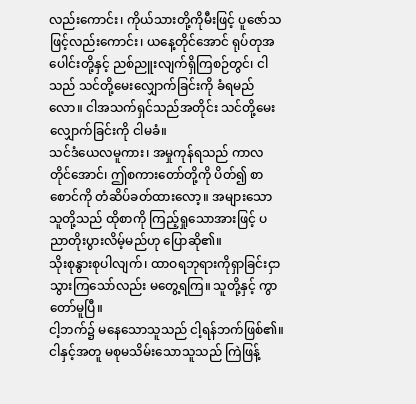လည်းကောင်း၊ ကိုယ်သားတို့ကိုမီးဖြင့် ပူဇော်သဖြင့်လည်းကောင်း၊ ယနေ့တိုင်အောင် ရုပ်တုအပေါင်းတို့နှင့် ညစ်ညူးလျက်ရှိကြစဉ်တွင်၊ ငါသည် သင်တို့မေးလျှောက်ခြင်းကို ခံရမည်လော။ ငါအသက်ရှင်သည်အတိုင်း သင်တို့မေးလျှောက်ခြင်းကို ငါမခံ။
သင်ဒံယေလမူကား၊ အမှုကုန်ရသည် ကာလတိုင်အောင်၊ ဤစကားတော်တို့ကို ပိတ်၍ စာစောင်ကို တံဆိပ်ခတ်ထားလော့။ အများသော သူတို့သည် ထိုစာကို ကြည့်ရှုသောအားဖြင့် ပညာတိုးပွားလိမ့်မည်ဟု ပြောဆို၏။
သိုးစုနွားစုပါလျက်၊ ထာဝရဘုရားကိုရှာခြင်းငှာ သွားကြသော်လည်း မတွေ့ရကြ။ သူတို့နှင့် ကွာတော်မူပြီ။
ငါ့ဘက်၌ မနေသောသူသည် ငါ့ရန်ဘက်ဖြစ်၏။ ငါနှင့်အတူ မစုမသိမ်းသောသူသည် ကြဲဖြန့်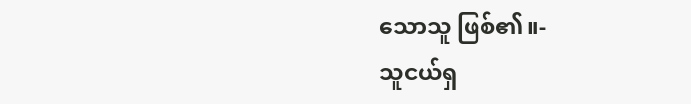သောသူ ဖြစ်၏။-
သူငယ်ရှ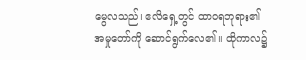မွေလသည်၊ ဧလိရှေ့တွင် ထာဝရဘုရား၏ အမှုတော်ကို ဆောင်ရွက်လေ၏။ ထိုကာလ၌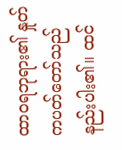ထာဝရဘုရား၏ နှုတ်ကပတ်တော်သည် နည်းပါး၏။ ထင်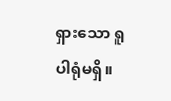ရှားသော ရူပါရုံမရှိ။